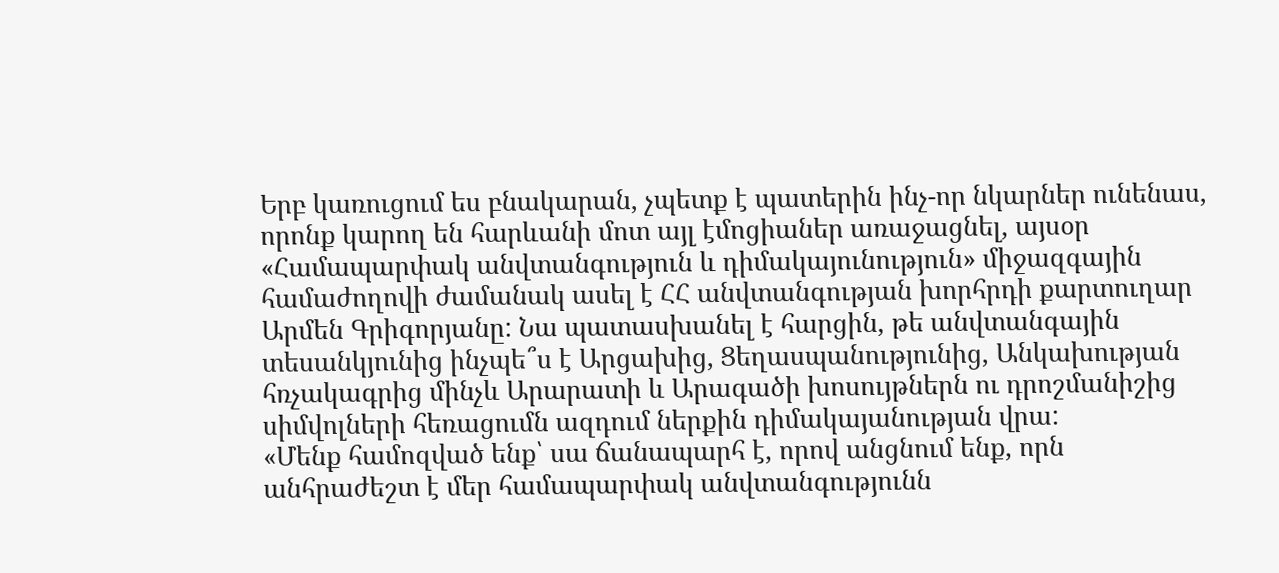Երբ կառուցում ես բնակարան, չպետք է պատերին ինչ-որ նկարներ ունենաս, որոնք կարող են հարևանի մոտ այլ էմոցիաներ առաջացնել, այսօր «Համապարփակ անվտանգություն և դիմակայունություն» միջազգային համաժողովի ժամանակ ասել է ՀՀ անվտանգության խորհրդի քարտուղար Արմեն Գրիգորյանը: Նա պատասխանել է հարցին, թե անվտանգային տեսանկյունից ինչպե՞ս է Արցախից, Ցեղասպանությունից, Անկախության հռչակագրից մինչև Արարատի և Արագածի խոսույթներն ու դրոշմանիշից սիմվոլների հեռացումն ազդում ներքին դիմակայանության վրա:
«Մենք համոզված ենք՝ սա ճանապարհ է, որով անցնում ենք, որն անհրաժեշտ է մեր համապարփակ անվտանգությունն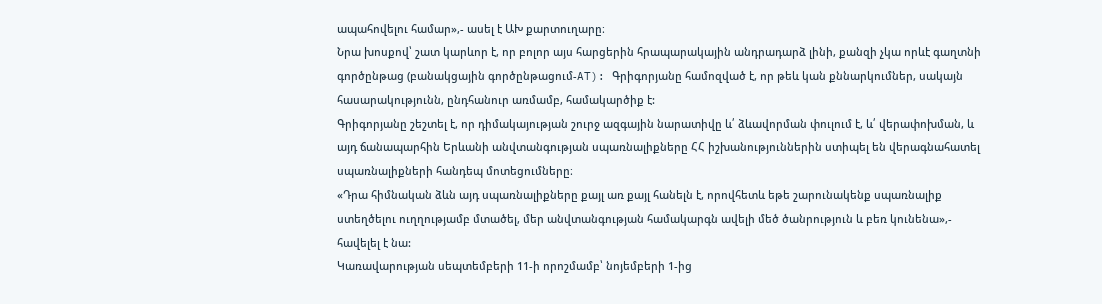ապահովելու համար»,- ասել է ԱԽ քարտուղարը։
Նրա խոսքով՝ շատ կարևոր է, որ բոլոր այս հարցերին հրապարակային անդրադարձ լինի, քանզի չկա որևէ գաղտնի գործընթաց (բանակցային գործընթացում-AT): Գրիգորյանը համոզված է, որ թեև կան քննարկումներ, սակայն հասարակությունն, ընդհանուր առմամբ, համակարծիք է:
Գրիգորյանը շեշտել է, որ դիմակայության շուրջ ազգային նարատիվը և՛ ձևավորման փուլում է, և՛ վերափոխման, և այդ ճանապարհին Երևանի անվտանգության սպառնալիքները ՀՀ իշխանություններին ստիպել են վերագնահատել սպառնալիքների հանդեպ մոտեցումները։
«Դրա հիմնական ձևն այդ սպառնալիքները քայլ առ քայլ հանելն է, որովհետև եթե շարունակենք սպառնալիք ստեղծելու ուղղությամբ մտածել, մեր անվտանգության համակարգն ավելի մեծ ծանրություն և բեռ կունենա»,- հավելել է նա:
Կառավարության սեպտեմբերի 11-ի որոշմամբ՝ նոյեմբերի 1-ից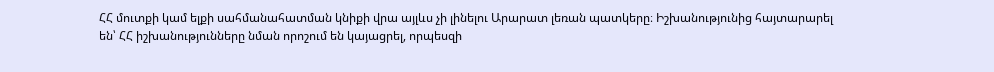ՀՀ մուտքի կամ ելքի սահմանահատման կնիքի վրա այլևս չի լինելու Արարատ լեռան պատկերը։ Իշխանությունից հայտարարել են՝ ՀՀ իշխանությունները նման որոշում են կայացրել, որպեսզի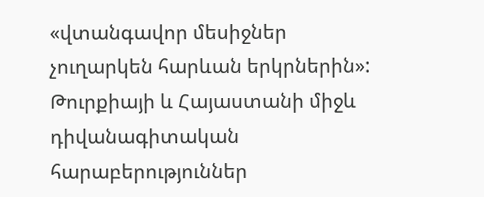«վտանգավոր մեսիջներ չուղարկեն հարևան երկրներին»:
Թուրքիայի և Հայաստանի միջև դիվանագիտական հարաբերություններ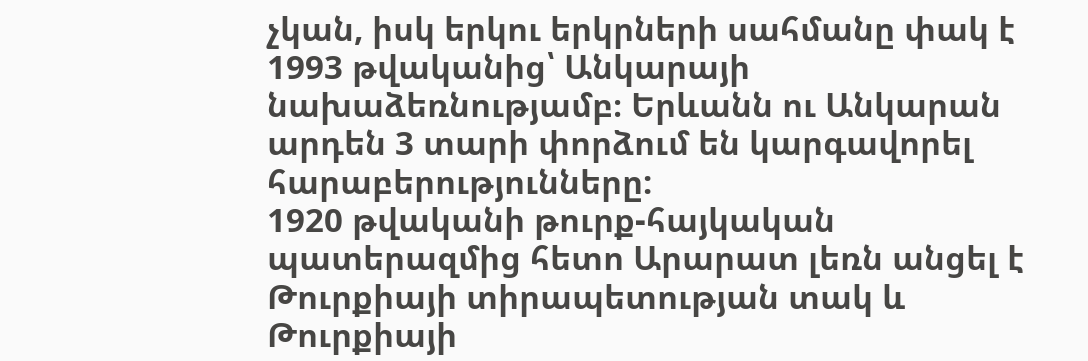չկան, իսկ երկու երկրների սահմանը փակ է 1993 թվականից՝ Անկարայի նախաձեռնությամբ։ Երևանն ու Անկարան արդեն 3 տարի փորձում են կարգավորել հարաբերությունները:
1920 թվականի թուրք-հայկական պատերազմից հետո Արարատ լեռն անցել է Թուրքիայի տիրապետության տակ և Թուրքիայի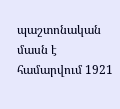պաշտոնական մասն է համարվում 1921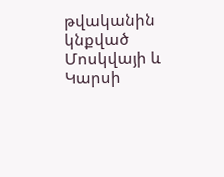թվականին կնքված Մոսկվայի և Կարսի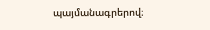պայմանագրերով։